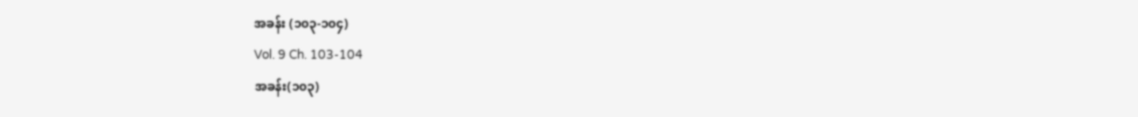အခန်း (၁၀၃-၁၀၄)
Vol. 9 Ch. 103-104
အခန်း(၁၀၃)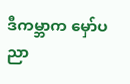ဒီကမ္ဘာက မှော်ပညာ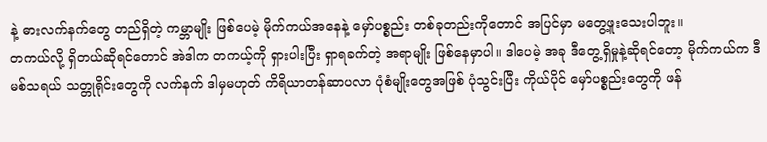နဲ့ ဓားလက်နက်တွေ တည်ရှိတဲ့ ကမ္ဘာမျိုး ဖြစ်ပေမဲ့ မိုက်ကယ်အနေနဲ့ မှော်ပစ္စည်း တစ်ခုတည်းကိုတောင် အပြင်မှာ မတွေ့ဖူးသေးပါဘူး။
တကယ်လို့ ရှိတယ်ဆိုရင်တောင် အဲဒါက တကယ့်ကို ရှားပါးပြီး ရှာရခက်တဲ့ အရာမျိုး ဖြစ်နေမှာပါ။ ဒါပေမဲ့ အခု ဒီတွေ့ရှိမှုနဲ့ဆိုရင်တော့ မိုက်ကယ်က ဒီမစ်သရယ် သတ္တုရိုင်းတွေကို လက်နက် ဒါမှမဟုတ် ကိရိယာတန်ဆာပလာ ပုံစံမျိုးတွေအဖြစ် ပုံသွင်းပြီး ကိုယ်ပိုင် မှော်ပစ္စည်းတွေကို ဖန်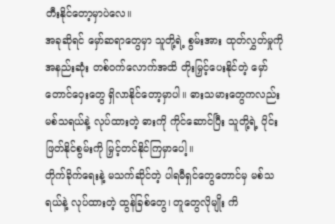တီးနိုင်တော့မှာပဲလေ။
အခုဆိုရင် မှော်ဆရာတွေမှာ သူတို့ရဲ့ စွမ်းအား ထုတ်လွှတ်မှုကို အနည်းဆုံး တစ်ဝက်လောက်အထိ တိုးမြှင့်ပေးနိုင်တဲ့ မှော်တောင်ဝှေးတွေ ရှိလာနိုင်တော့မှာပါ။ ဓားသမားတွေကလည်း မစ်သရယ်နဲ့ လုပ်ထားတဲ့ ဓားကို ကိုင်ဆောင်ပြီး သူတို့ရဲ့ ပိုင်းဖြတ်နိုင်စွမ်းကို မြှင့်တင်နိုင်ကြမှာပေါ့။
တိုက်ခိုက်ရေးနဲ့ မသက်ဆိုင်တဲ့ ပါရမီရှင်တွေတောင်မှ မစ်သရယ်နဲ့ လုပ်ထားတဲ့ ထွန်ခြစ်တွေ၊ တူတွေလိုမျိုး ကိ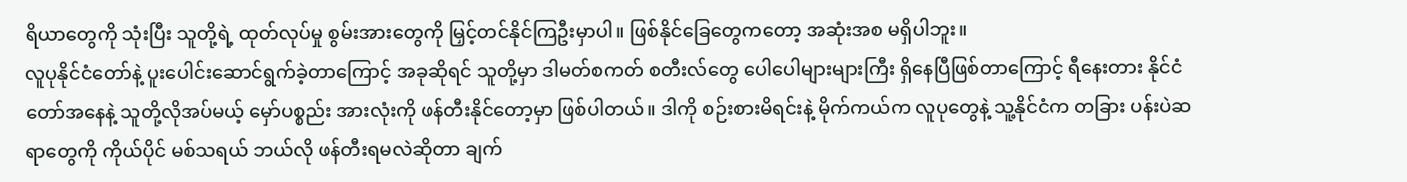ရိယာတွေကို သုံးပြီး သူတို့ရဲ့ ထုတ်လုပ်မှု စွမ်းအားတွေကို မြှင့်တင်နိုင်ကြဦးမှာပါ။ ဖြစ်နိုင်ခြေတွေကတော့ အဆုံးအစ မရှိပါဘူး။
လူပုနိုင်ငံတော်နဲ့ ပူးပေါင်းဆောင်ရွက်ခဲ့တာကြောင့် အခုဆိုရင် သူတို့မှာ ဒါမတ်စကတ် စတီးလ်တွေ ပေါပေါများများကြီး ရှိနေပြီဖြစ်တာကြောင့် ရီနေးတား နိုင်ငံတော်အနေနဲ့ သူတို့လိုအပ်မယ့် မှော်ပစ္စည်း အားလုံးကို ဖန်တီးနိုင်တော့မှာ ဖြစ်ပါတယ်။ ဒါကို စဉ်းစားမိရင်းနဲ့ မိုက်ကယ်က လူပုတွေနဲ့ သူ့နိုင်ငံက တခြား ပန်းပဲဆရာတွေကို ကိုယ်ပိုင် မစ်သရယ် ဘယ်လို ဖန်တီးရမလဲဆိုတာ ချက်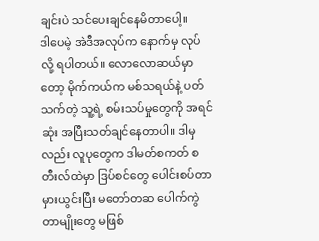ချင်းပဲ သင်ပေးချင်နေမိတာပေါ့။
ဒါပေမဲ့ အဲဒီအလုပ်က နောက်မှ လုပ်လို့ ရပါတယ်။ လောလောဆယ်မှာတော့ မိုက်ကယ်က မစ်သရယ်နဲ့ ပတ်သက်တဲ့ သူ့ရဲ့ စမ်းသပ်မှုတွေကို အရင်ဆုံး အပြီးသတ်ချင်နေတာပါ။ ဒါမှလည်း လူပုတွေက ဒါမတ်စကတ် စတီးလ်ထဲမှာ ဒြပ်စင်တွေ ပေါင်းစပ်တာ မှားယွင်းပြီး မတော်တဆ ပေါက်ကွဲတာမျိုးတွေ မဖြစ်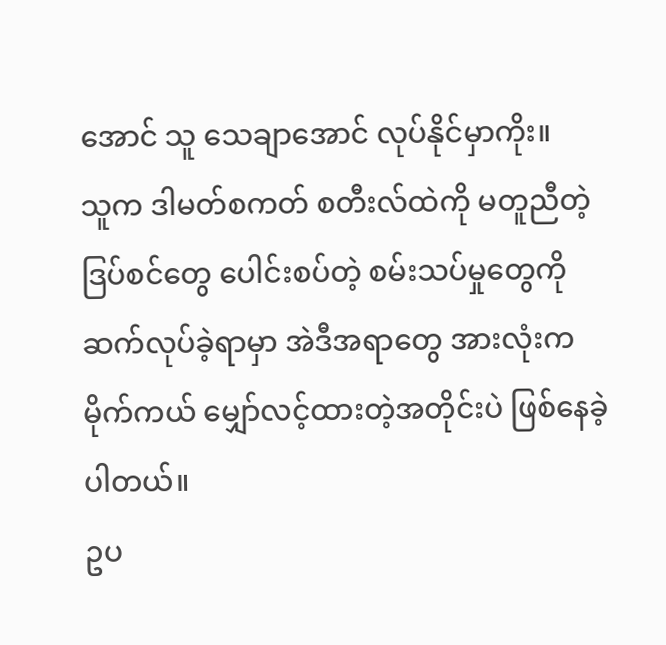အောင် သူ သေချာအောင် လုပ်နိုင်မှာကိုး။
သူက ဒါမတ်စကတ် စတီးလ်ထဲကို မတူညီတဲ့ ဒြပ်စင်တွေ ပေါင်းစပ်တဲ့ စမ်းသပ်မှုတွေကို ဆက်လုပ်ခဲ့ရာမှာ အဲဒီအရာတွေ အားလုံးက မိုက်ကယ် မျှော်လင့်ထားတဲ့အတိုင်းပဲ ဖြစ်နေခဲ့ပါတယ်။
ဥပ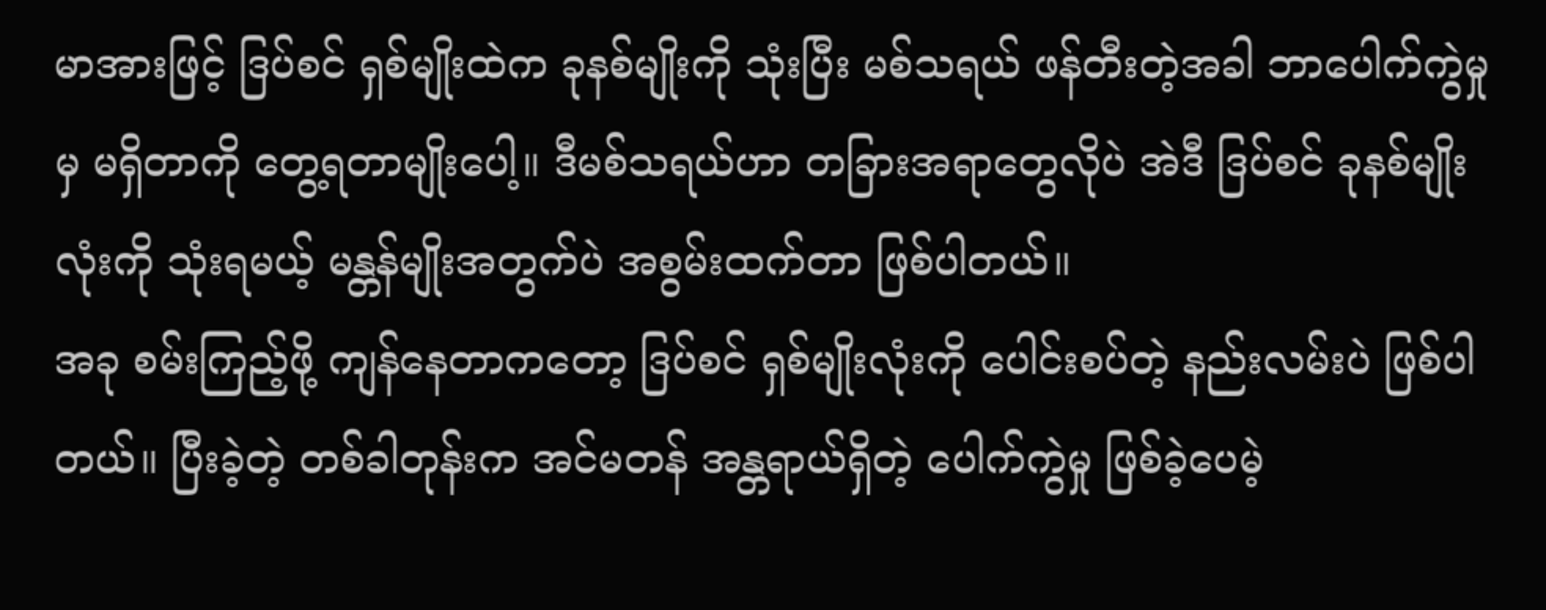မာအားဖြင့် ဒြပ်စင် ရှစ်မျိုးထဲက ခုနစ်မျိုးကို သုံးပြီး မစ်သရယ် ဖန်တီးတဲ့အခါ ဘာပေါက်ကွဲမှုမှ မရှိတာကို တွေ့ရတာမျိုးပေါ့။ ဒီမစ်သရယ်ဟာ တခြားအရာတွေလိုပဲ အဲဒီ ဒြပ်စင် ခုနစ်မျိုးလုံးကို သုံးရမယ့် မန္တန်မျိုးအတွက်ပဲ အစွမ်းထက်တာ ဖြစ်ပါတယ်။
အခု စမ်းကြည့်ဖို့ ကျန်နေတာကတော့ ဒြပ်စင် ရှစ်မျိုးလုံးကို ပေါင်းစပ်တဲ့ နည်းလမ်းပဲ ဖြစ်ပါတယ်။ ပြီးခဲ့တဲ့ တစ်ခါတုန်းက အင်မတန် အန္တရာယ်ရှိတဲ့ ပေါက်ကွဲမှု ဖြစ်ခဲ့ပေမဲ့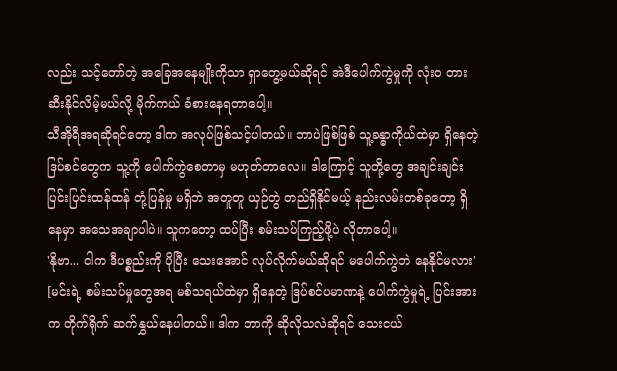လည်း သင့်တော်တဲ့ အခြေအနေမျိုးကိုသာ ရှာတွေ့မယ်ဆိုရင် အဲဒီပေါက်ကွဲမှုကို လုံးဝ တားဆီးနိုင်လိမ့်မယ်လို့ မိုက်ကယ် ခံစားနေရတာပေါ့။
သီအိုရီအရဆိုရင်တော့ ဒါက အလုပ်ဖြစ်သင့်ပါတယ်။ ဘာပဲဖြစ်ဖြစ် သူ့ခန္ဓာကိုယ်ထဲမှာ ရှိနေတဲ့ ဒြပ်စင်တွေက သူ့ကို ပေါက်ကွဲစေတာမှ မဟုတ်တာလေ။ ဒါကြောင့် သူတို့တွေ အချင်းချင်း ပြင်းပြင်းထန်ထန် တုံ့ပြန်မှု မရှိဘဲ အတူတူ ယှဉ်တွဲ တည်ရှိနိုင်မယ့် နည်းလမ်းတစ်ခုတော့ ရှိနေမှာ အသေအချာပါပဲ။ သူကတော့ ထပ်ပြီး စမ်းသပ်ကြည့်ဖို့ပဲ လိုတာပေါ့။
'နိုဗာ... ငါက ဒီပစ္စည်းကို ပိုပြီး သေးအောင် လုပ်လိုက်မယ်ဆိုရင် မပေါက်ကွဲဘဲ နေနိုင်မလား'
[မင်းရဲ့ စမ်းသပ်မှုတွေအရ မစ်သရယ်ထဲမှာ ရှိနေတဲ့ ဒြပ်စင်ပမာဏနဲ့ ပေါက်ကွဲမှုရဲ့ ပြင်းအားက တိုက်ရိုက် ဆက်နွှယ်နေပါတယ်။ ဒါက ဘာကို ဆိုလိုသလဲဆိုရင် သေးငယ်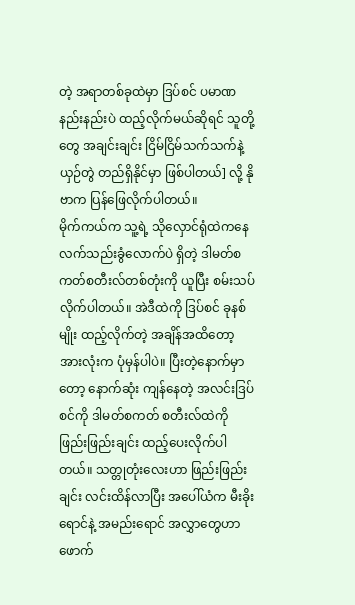တဲ့ အရာတစ်ခုထဲမှာ ဒြပ်စင် ပမာဏ နည်းနည်းပဲ ထည့်လိုက်မယ်ဆိုရင် သူတို့တွေ အချင်းချင်း ငြိမ်ငြိမ်သက်သက်နဲ့ ယှဉ်တွဲ တည်ရှိနိုင်မှာ ဖြစ်ပါတယ်] လို့ နိုဗာက ပြန်ဖြေလိုက်ပါတယ်။
မိုက်ကယ်က သူ့ရဲ့ သိုလှောင်ရုံထဲကနေ လက်သည်းခွံလောက်ပဲ ရှိတဲ့ ဒါမတ်စကတ်စတီးလ်တစ်တုံးကို ယူပြီး စမ်းသပ်လိုက်ပါတယ်။ အဲဒီထဲကို ဒြပ်စင် ခုနစ်မျိုး ထည့်လိုက်တဲ့ အချိန်အထိတော့ အားလုံးက ပုံမှန်ပါပဲ။ ပြီးတဲ့နောက်မှာတော့ နောက်ဆုံး ကျန်နေတဲ့ အလင်းဒြပ်စင်ကို ဒါမတ်စကတ် စတီးလ်ထဲကို ဖြည်းဖြည်းချင်း ထည့်ပေးလိုက်ပါတယ်။ သတ္တုတုံးလေးဟာ ဖြည်းဖြည်းချင်း လင်းထိန်လာပြီး အပေါ်ယံက မီးခိုးရောင်နဲ့ အမည်းရောင် အလွှာတွေဟာ ဖောက်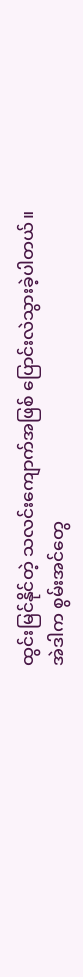ထွင်းမြင်နိုင်တဲ့ သလင်းကျောက်အဖြစ် ပြောင်းလဲသွားခဲ့ပါတယ်။
အဲဒါက စွမ်းအင်တွေ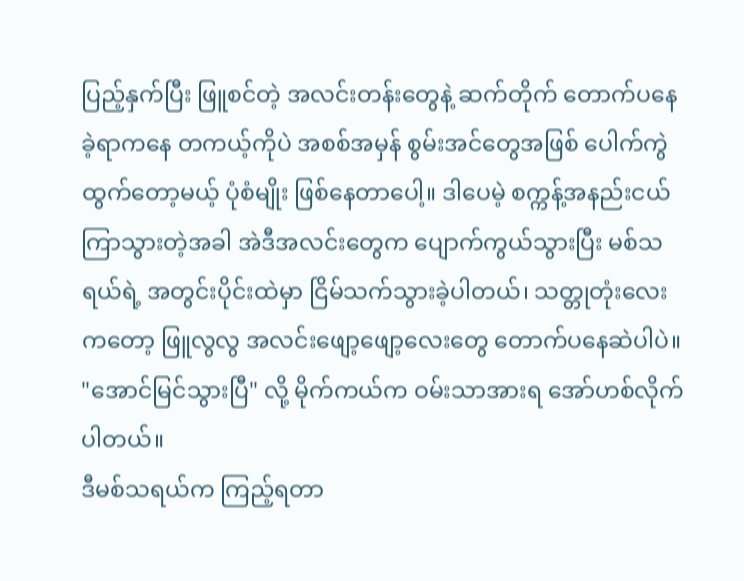ပြည့်နှက်ပြီး ဖြူစင်တဲ့ အလင်းတန်းတွေနဲ့ ဆက်တိုက် တောက်ပနေခဲ့ရာကနေ တကယ့်ကိုပဲ အစစ်အမှန် စွမ်းအင်တွေအဖြစ် ပေါက်ကွဲထွက်တော့မယ့် ပုံစံမျိုး ဖြစ်နေတာပေါ့။ ဒါပေမဲ့ စက္ကန့်အနည်းငယ် ကြာသွားတဲ့အခါ အဲဒီအလင်းတွေက ပျောက်ကွယ်သွားပြီး မစ်သရယ်ရဲ့ အတွင်းပိုင်းထဲမှာ ငြိမ်သက်သွားခဲ့ပါတယ်၊ သတ္တုတုံးလေးကတော့ ဖြူလွလွ အလင်းဖျော့ဖျော့လေးတွေ တောက်ပနေဆဲပါပဲ။
"အောင်မြင်သွားပြီ" လို့ မိုက်ကယ်က ဝမ်းသာအားရ အော်ဟစ်လိုက်ပါတယ်။
ဒီမစ်သရယ်က ကြည့်ရတာ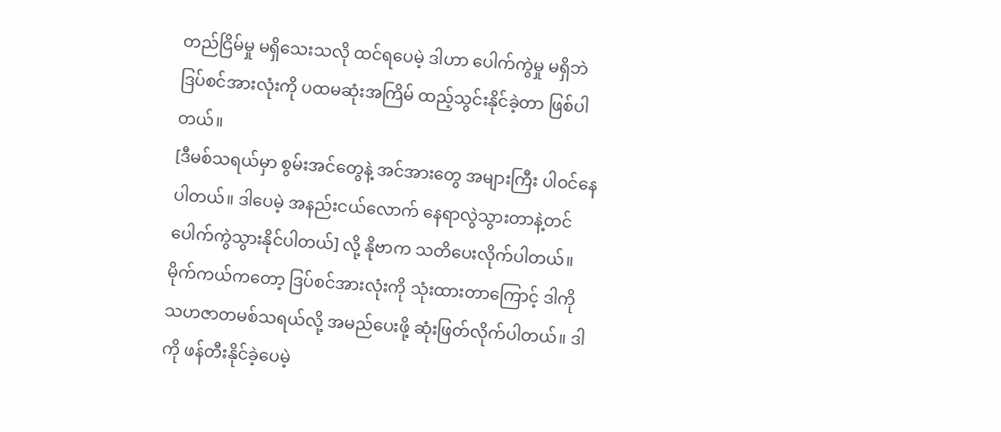တည်ငြိမ်မှု မရှိသေးသလို ထင်ရပေမဲ့ ဒါဟာ ပေါက်ကွဲမှု မရှိဘဲ ဒြပ်စင်အားလုံးကို ပထမဆုံးအကြိမ် ထည့်သွင်းနိုင်ခဲ့တာ ဖြစ်ပါတယ်။
[ဒီမစ်သရယ်မှာ စွမ်းအင်တွေနဲ့ အင်အားတွေ အများကြီး ပါဝင်နေပါတယ်။ ဒါပေမဲ့ အနည်းငယ်လောက် နေရာလွဲသွားတာနဲ့တင် ပေါက်ကွဲသွားနိုင်ပါတယ်] လို့ နိုဗာက သတိပေးလိုက်ပါတယ်။
မိုက်ကယ်ကတော့ ဒြပ်စင်အားလုံးကို သုံးထားတာကြောင့် ဒါကို သဟဇာတမစ်သရယ်လို့ အမည်ပေးဖို့ ဆုံးဖြတ်လိုက်ပါတယ်။ ဒါကို ဖန်တီးနိုင်ခဲ့ပေမဲ့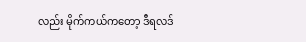လည်း မိုက်ကယ်ကတော့ ဒီရလဒ်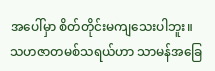အပေါ်မှာ စိတ်တိုင်းမကျသေးပါဘူး။ သဟဇာတမစ်သရယ်ဟာ သာမန်အခြေ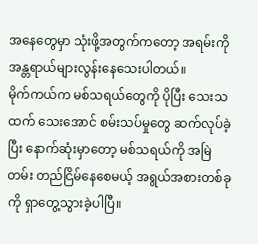အနေတွေမှာ သုံးဖို့အတွက်ကတော့ အရမ်းကို အန္တရာယ်များလွန်းနေသေးပါတယ်။
မိုက်ကယ်က မစ်သရယ်တွေကို ပိုပြီး သေးသထက် သေးအောင် စမ်းသပ်မှုတွေ ဆက်လုပ်ခဲ့ပြီး နောက်ဆုံးမှာတော့ မစ်သရယ်ကို အမြဲတမ်း တည်ငြိမ်နေစေမယ့် အရွယ်အစားတစ်ခုကို ရှာတွေ့သွားခဲ့ပါပြီ။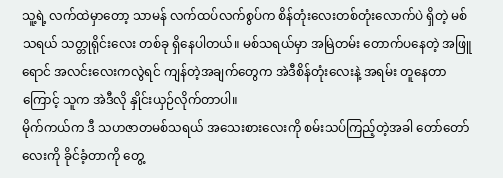သူ့ရဲ့ လက်ထဲမှာတော့ သာမန် လက်ထပ်လက်စွပ်က စိန်တုံးလေးတစ်တုံးလောက်ပဲ ရှိတဲ့ မစ်သရယ် သတ္တုရိုင်းလေး တစ်ခု ရှိနေပါတယ်။ မစ်သရယ်မှာ အမြဲတမ်း တောက်ပနေတဲ့ အဖြူရောင် အလင်းလေးကလွဲရင် ကျန်တဲ့အချက်တွေက အဲဒီစိန်တုံးလေးနဲ့ အရမ်း တူနေတာကြောင့် သူက အဲဒီလို နှိုင်းယှဉ်လိုက်တာပါ။
မိုက်ကယ်က ဒီ သဟဇာတမစ်သရယ် အသေးစားလေးကို စမ်းသပ်ကြည့်တဲ့အခါ တော်တော်လေးကို ခိုင်ခံ့တာကို တွေ့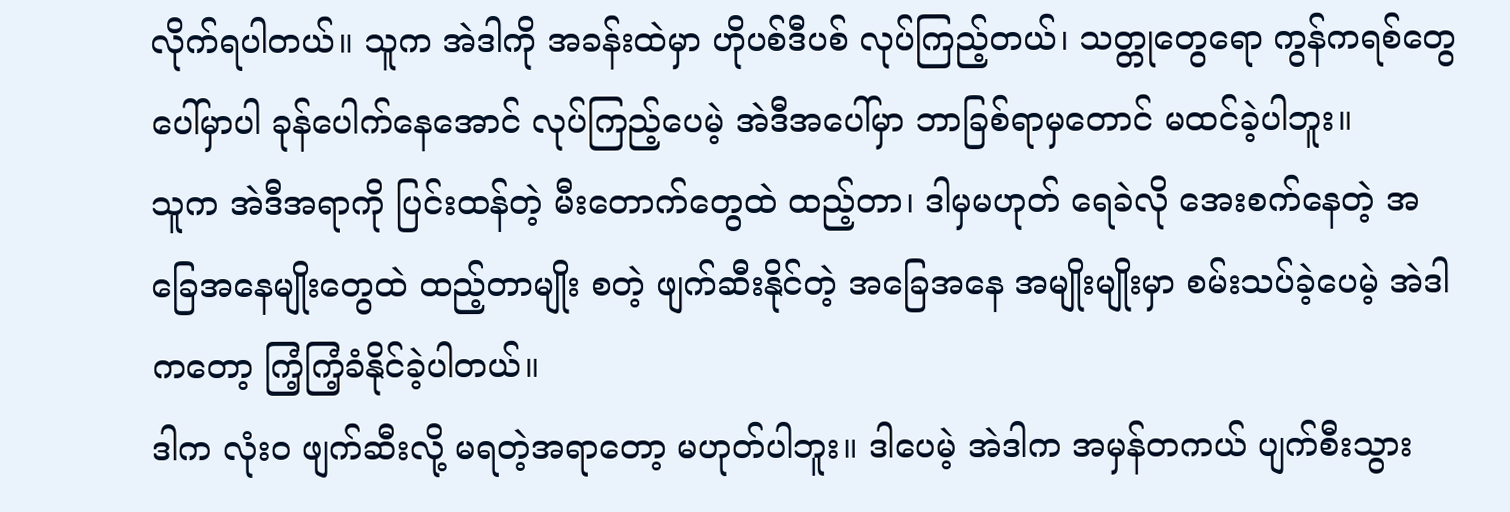လိုက်ရပါတယ်။ သူက အဲဒါကို အခန်းထဲမှာ ဟိုပစ်ဒီပစ် လုပ်ကြည့်တယ်၊ သတ္တုတွေရော ကွန်ကရစ်တွေပေါ်မှာပါ ခုန်ပေါက်နေအောင် လုပ်ကြည့်ပေမဲ့ အဲဒီအပေါ်မှာ ဘာခြစ်ရာမှတောင် မထင်ခဲ့ပါဘူး။
သူက အဲဒီအရာကို ပြင်းထန်တဲ့ မီးတောက်တွေထဲ ထည့်တာ၊ ဒါမှမဟုတ် ရေခဲလို အေးစက်နေတဲ့ အခြေအနေမျိုးတွေထဲ ထည့်တာမျိုး စတဲ့ ဖျက်ဆီးနိုင်တဲ့ အခြေအနေ အမျိုးမျိုးမှာ စမ်းသပ်ခဲ့ပေမဲ့ အဲဒါကတော့ ကြံ့ကြံ့ခံနိုင်ခဲ့ပါတယ်။
ဒါက လုံးဝ ဖျက်ဆီးလို့ မရတဲ့အရာတော့ မဟုတ်ပါဘူး။ ဒါပေမဲ့ အဲဒါက အမှန်တကယ် ပျက်စီးသွား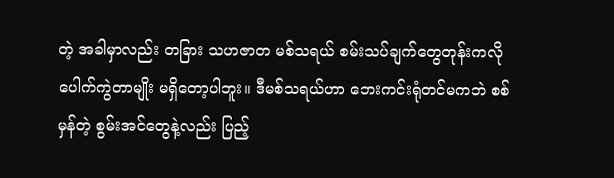တဲ့ အခါမှာလည်း တခြား သဟဇာတ မစ်သရယ် စမ်းသပ်ချက်တွေတုန်းကလို ပေါက်ကွဲတာမျိုး မရှိတော့ပါဘူး။ ဒီမစ်သရယ်ဟာ ဘေးကင်းရုံတင်မကဘဲ စစ်မှန်တဲ့ စွမ်းအင်တွေနဲ့လည်း ပြည့်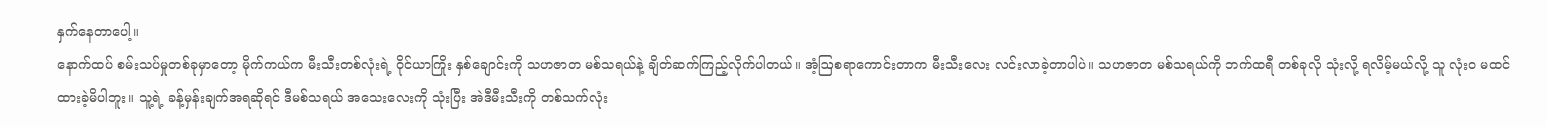နှက်နေတာပေါ့။
နောက်ထပ် စမ်းသပ်မှုတစ်ခုမှာတော့ မိုက်ကယ်က မီးသီးတစ်လုံးရဲ့ ဝိုင်ယာကြိုး နှစ်ချောင်းကို သဟဇာတ မစ်သရယ်နဲ့ ချိတ်ဆက်ကြည့်လိုက်ပါတယ်။ အံ့ဩစရာကောင်းတာက မီးသီးလေး လင်းလာခဲ့တာပါပဲ။ သဟဇာတ မစ်သရယ်ကို ဘက်ထရီ တစ်ခုလို သုံးလို့ ရလိမ့်မယ်လို့ သူ လုံးဝ မထင်ထားခဲ့မိပါဘူး။ သူ့ရဲ့ ခန့်မှန်းချက်အရဆိုရင် ဒီမစ်သရယ် အသေးလေးကို သုံးပြီး အဲဒီမီးသီးကို တစ်သက်လုံး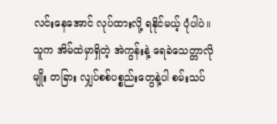လင်းနေအောင် လုပ်ထားလို့ ရနိုင်မယ့် ပုံပါပဲ။
သူက အိမ်ထဲမှာရှိတဲ့ အဲကွန်းနဲ့ ရေခဲသေတ္တာလိုမျိုး တခြား လျှပ်စစ်ပစ္စည်းတွေနဲ့ပါ စမ်းသပ်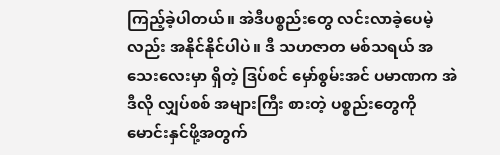ကြည့်ခဲ့ပါတယ်။ အဲဒီပစ္စည်းတွေ လင်းလာခဲ့ပေမဲ့လည်း အနိုင်နိုင်ပါပဲ။ ဒီ သဟဇာတ မစ်သရယ် အသေးလေးမှာ ရှိတဲ့ ဒြပ်စင် မှော်စွမ်းအင် ပမာဏက အဲဒီလို လျှပ်စစ် အများကြီး စားတဲ့ ပစ္စည်းတွေကို မောင်းနှင်ဖို့အတွက်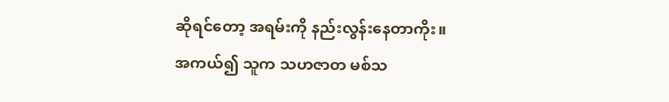ဆိုရင်တော့ အရမ်းကို နည်းလွန်းနေတာကိုး။
အကယ်၍ သူက သဟဇာတ မစ်သ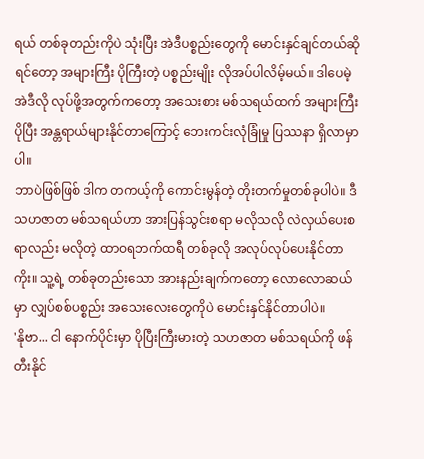ရယ် တစ်ခုတည်းကိုပဲ သုံးပြီး အဲဒီပစ္စည်းတွေကို မောင်းနှင်ချင်တယ်ဆိုရင်တော့ အများကြီး ပိုကြီးတဲ့ ပစ္စည်းမျိုး လိုအပ်ပါလိမ့်မယ်။ ဒါပေမဲ့ အဲဒီလို လုပ်ဖို့အတွက်ကတော့ အသေးစား မစ်သရယ်ထက် အများကြီး ပိုပြီး အန္တရာယ်များနိုင်တာကြောင့် ဘေးကင်းလုံခြုံမှု ပြဿနာ ရှိလာမှာပါ။
ဘာပဲဖြစ်ဖြစ် ဒါက တကယ့်ကို ကောင်းမွန်တဲ့ တိုးတက်မှုတစ်ခုပါပဲ။ ဒီ သဟဇာတ မစ်သရယ်ဟာ အားပြန်သွင်းစရာ မလိုသလို လဲလှယ်ပေးစရာလည်း မလိုတဲ့ ထာဝရဘက်ထရီ တစ်ခုလို အလုပ်လုပ်ပေးနိုင်တာကိုး။ သူ့ရဲ့ တစ်ခုတည်းသော အားနည်းချက်ကတော့ လောလောဆယ်မှာ လျှပ်စစ်ပစ္စည်း အသေးလေးတွေကိုပဲ မောင်းနှင်နိုင်တာပါပဲ။
'နိုဗာ... ငါ နောက်ပိုင်းမှာ ပိုပြီးကြီးမားတဲ့ သဟဇာတ မစ်သရယ်ကို ဖန်တီးနိုင်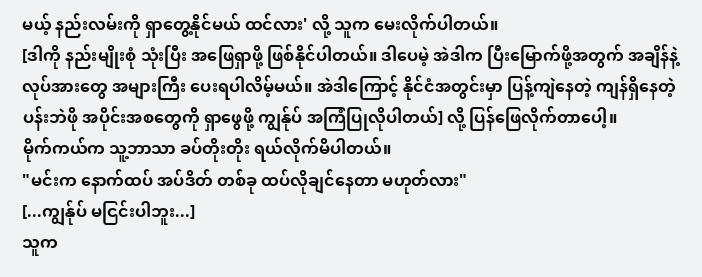မယ့် နည်းလမ်းကို ရှာတွေ့နိုင်မယ် ထင်လား' လို့ သူက မေးလိုက်ပါတယ်။
[ဒါကို နည်းမျိုးစုံ သုံးပြီး အဖြေရှာဖို့ ဖြစ်နိုင်ပါတယ်။ ဒါပေမဲ့ အဲဒါက ပြီးမြောက်ဖို့အတွက် အချိန်နဲ့ လုပ်အားတွေ အများကြီး ပေးရပါလိမ့်မယ်။ အဲဒါကြောင့် နိုင်ငံအတွင်းမှာ ပြန့်ကျဲနေတဲ့ ကျန်ရှိနေတဲ့ ပန်းဘဲဖို အပိုင်းအစတွေကို ရှာဖွေဖို့ ကျွန်ုပ် အကြံပြုလိုပါတယ်] လို့ ပြန်ဖြေလိုက်တာပေါ့။
မိုက်ကယ်က သူ့ဘာသာ ခပ်တိုးတိုး ရယ်လိုက်မိပါတယ်။
"မင်းက နောက်ထပ် အပ်ဒိတ် တစ်ခု ထပ်လိုချင်နေတာ မဟုတ်လား"
[...ကျွန်ုပ် မငြင်းပါဘူး...]
သူက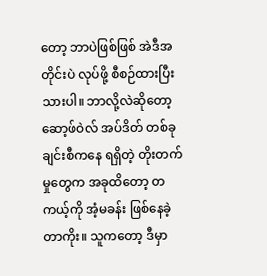တော့ ဘာပဲဖြစ်ဖြစ် အဲဒီအတိုင်းပဲ လုပ်ဖို့ စီစဉ်ထားပြီးသားပါ။ ဘာလို့လဲဆိုတော့ ဆော့ဖ်ဝဲလ် အပ်ဒိတ် တစ်ခုချင်းစီကနေ ရရှိတဲ့ တိုးတက်မှုတွေက အခုထိတော့ တကယ့်ကို အံ့မခန်း ဖြစ်နေခဲ့တာကိုး။ သူကတော့ ဒီမှာ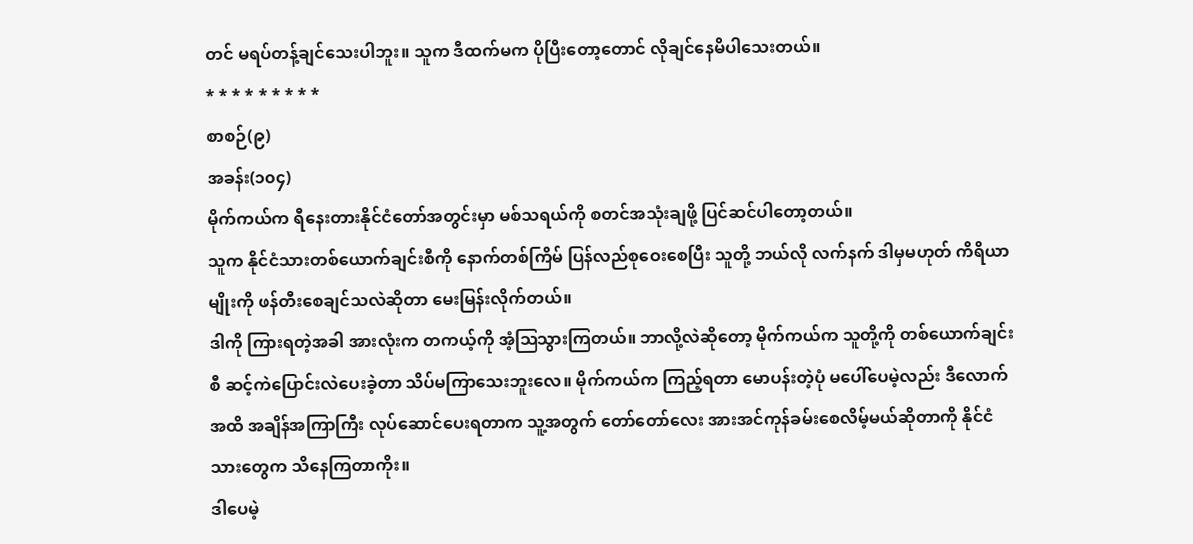တင် မရပ်တန့်ချင်သေးပါဘူး။ သူက ဒီထက်မက ပိုပြီးတော့တောင် လိုချင်နေမိပါသေးတယ်။
* * * * * * * * *
စာစဉ်(၉)
အခန်း(၁၀၄)
မိုက်ကယ်က ရီနေးတားနိုင်ငံတော်အတွင်းမှာ မစ်သရယ်ကို စတင်အသုံးချဖို့ ပြင်ဆင်ပါတော့တယ်။
သူက နိုင်ငံသားတစ်ယောက်ချင်းစီကို နောက်တစ်ကြိမ် ပြန်လည်စုဝေးစေပြီး သူတို့ ဘယ်လို လက်နက် ဒါမှမဟုတ် ကိရိယာမျိုးကို ဖန်တီးစေချင်သလဲဆိုတာ မေးမြန်းလိုက်တယ်။
ဒါကို ကြားရတဲ့အခါ အားလုံးက တကယ့်ကို အံ့ဩသွားကြတယ်။ ဘာလို့လဲဆိုတော့ မိုက်ကယ်က သူတို့ကို တစ်ယောက်ချင်းစီ ဆင့်ကဲပြောင်းလဲပေးခဲ့တာ သိပ်မကြာသေးဘူးလေ။ မိုက်ကယ်က ကြည့်ရတာ မောပန်းတဲ့ပုံ မပေါ်ပေမဲ့လည်း ဒီလောက်အထိ အချိန်အကြာကြီး လုပ်ဆောင်ပေးရတာက သူ့အတွက် တော်တော်လေး အားအင်ကုန်ခမ်းစေလိမ့်မယ်ဆိုတာကို နိုင်ငံသားတွေက သိနေကြတာကိုး။
ဒါပေမဲ့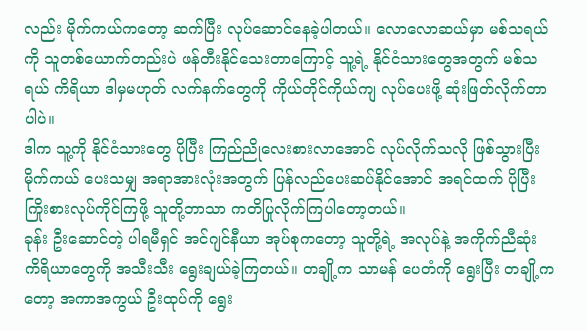လည်း မိုက်ကယ်ကတော့ ဆက်ပြီး လုပ်ဆောင်နေခဲ့ပါတယ်။ လောလောဆယ်မှာ မစ်သရယ်ကို သူတစ်ယောက်တည်းပဲ ဖန်တီးနိုင်သေးတာကြောင့် သူ့ရဲ့ နိုင်ငံသားတွေအတွက် မစ်သရယ် ကိရိယာ ဒါမှမဟုတ် လက်နက်တွေကို ကိုယ်တိုင်ကိုယ်ကျ လုပ်ပေးဖို့ ဆုံးဖြတ်လိုက်တာပါပဲ။
ဒါက သူ့ကို နိုင်ငံသားတွေ ပိုပြီး ကြည်ညိုလေးစားလာအောင် လုပ်လိုက်သလို ဖြစ်သွားပြီး မိုက်ကယ် ပေးသမျှ အရာအားလုံးအတွက် ပြန်လည်ပေးဆပ်နိုင်အောင် အရင်ထက် ပိုပြီး ကြိုးစားလုပ်ကိုင်ကြဖို့ သူတို့ဘာသာ ကတိပြုလိုက်ကြပါတော့တယ်။
ခုန်း ဦးဆောင်တဲ့ ပါရမီရှင် အင်ဂျင်နီယာ အုပ်စုကတော့ သူတို့ရဲ့ အလုပ်နဲ့ အကိုက်ညီဆုံး ကိရိယာတွေကို အသီးသီး ရွေးချယ်ခဲ့ကြတယ်။ တချို့က သာမန် ပေတံကို ရွေးပြီး တချို့ကတော့ အကာအကွယ် ဦးထုပ်ကို ရွေး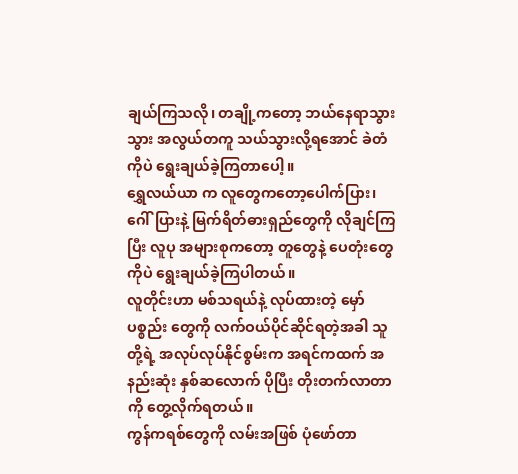ချယ်ကြသလို၊ တချို့ကတော့ ဘယ်နေရာသွားသွား အလွယ်တကူ သယ်သွားလို့ရအောင် ခဲတံကိုပဲ ရွေးချယ်ခဲ့ကြတာပေါ့။
ရွှေလယ်ယာ က လူတွေကတော့ပေါက်ပြား၊ ဂေါ်ပြားနဲ့ မြက်ရိတ်ဓားရှည်တွေကို လိုချင်ကြပြီး လူပု အများစုကတော့ တူတွေနဲ့ ပေတုံးတွေကိုပဲ ရွေးချယ်ခဲ့ကြပါတယ်။
လူတိုင်းဟာ မစ်သရယ်နဲ့ လုပ်ထားတဲ့ မှော်ပစ္စည်း တွေကို လက်ဝယ်ပိုင်ဆိုင်ရတဲ့အခါ သူတို့ရဲ့ အလုပ်လုပ်နိုင်စွမ်းက အရင်ကထက် အနည်းဆုံး နှစ်ဆလောက် ပိုပြီး တိုးတက်လာတာကို တွေ့လိုက်ရတယ်။
ကွန်ကရစ်တွေကို လမ်းအဖြစ် ပုံဖော်တာ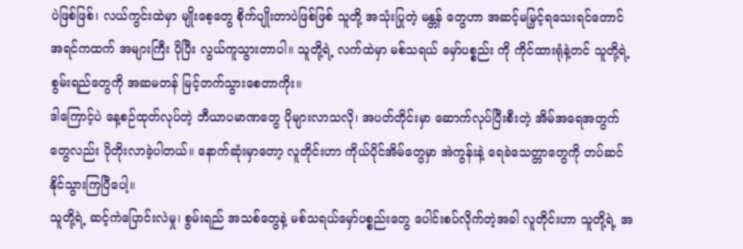ပဲဖြစ်ဖြစ်၊ လယ်ကွင်းထဲမှာ မျိုးစေ့တွေ စိုက်ပျိုးတာပဲဖြစ်ဖြစ် သူတို့ အသုံးပြုတဲ့ မန္တန် တွေဟာ အဆင့်မမြှင့်ရသေးရင်တောင် အရင်ကထက် အများကြီး ပိုပြီး လွယ်ကူသွားတာပါ။ သူတို့ရဲ့ လက်ထဲမှာ မစ်သရယ် မှော်ပစ္စည်း ကို ကိုင်ထားရုံနဲ့တင် သူတို့ရဲ့ စွမ်းရည်တွေကို အဆမတန် မြင့်တက်သွားစေတာကိုး။
ဒါကြောင့်ပဲ နေ့စဉ်ထုတ်လုပ်တဲ့ ဘီယာပမာဏတွေ ပိုများလာသလို၊ အပတ်တိုင်းမှာ ဆောက်လုပ်ပြီးစီးတဲ့ အိမ်အရေအတွက်တွေလည်း ပိုတိုးလာခဲ့ပါတယ်။ နောက်ဆုံးမှာတော့ လူတိုင်းဟာ ကိုယ်ပိုင်အိမ်တွေမှာ အဲကွန်းနဲ့ ရေခဲသေတ္တာတွေကို တပ်ဆင်နိုင်သွားကြပြီပေါ့။
သူတို့ရဲ့ ဆင့်ကဲပြောင်းလဲမှု၊ စွမ်းရည် အသစ်တွေနဲ့ မစ်သရယ်မှော်ပစ္စည်းတွေ ပေါင်းစပ်လိုက်တဲ့အခါ လူတိုင်းဟာ သူတို့ရဲ့ အ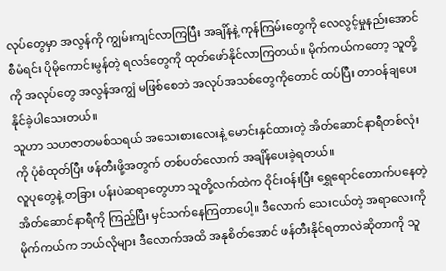လုပ်တွေမှာ အလွန်ကို ကျွမ်းကျင်လာကြပြီး အချိန်နဲ့ ကုန်ကြမ်းတွေကို လေလွင့်မှုနည်းအောင် စီမံရင်း ပိုမိုကောင်းမွန်တဲ့ ရလဒ်တွေကို ထုတ်ဖော်နိုင်လာကြတယ်။ မိုက်ကယ်ကတော့ သူတို့ကို အလုပ်တွေ အလွန်အကျွံ မဖြစ်စေဘဲ အလုပ်အသစ်တွေကိုတောင် ထပ်ပြီး တာဝန်ချပေးနိုင်ခဲ့ပါသေးတယ်။
သူဟာ သဟဇာတမစ်သရယ် အသေးစားလေးနဲ့ မောင်းနှင်ထားတဲ့ အိတ်ဆောင်နာရီတစ်လုံးကို ပုံစံထုတ်ပြီး ဖန်တီးဖို့အတွက် တစ်ပတ်လောက် အချိန်ပေးခဲ့ရတယ်။
လူပုတွေနဲ့ တခြား ပန်းပဲဆရာတွေဟာ သူတို့လက်ထဲက ဝိုင်းဝန်းပြီး ရွှေရောင်တောက်ပနေတဲ့ အိတ်ဆောင်နာရီကို ကြည့်ပြီး မှင်သက်နေကြတာပေါ့။ ဒီလောက် သေးငယ်တဲ့ အရာလေးကို မိုက်ကယ်က ဘယ်လိုများ ဒီလောက်အထိ အနုစိတ်အောင် ဖန်တီးနိုင်ရတာလဲဆိုတာကို သူ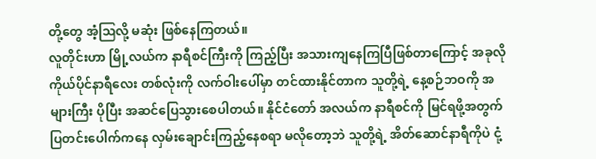တို့တွေ အံ့ဩလို့ မဆုံး ဖြစ်နေကြတယ်။
လူတိုင်းဟာ မြို့လယ်က နာရီစင်ကြီးကို ကြည့်ပြီး အသားကျနေကြပြီဖြစ်တာကြောင့် အခုလို ကိုယ်ပိုင်နာရီလေး တစ်လုံးကို လက်ဝါးပေါ်မှာ တင်ထားနိုင်တာက သူတို့ရဲ့ နေ့စဉ်ဘဝကို အများကြီး ပိုပြီး အဆင်ပြေသွားစေပါတယ်။ နိုင်ငံတော် အလယ်က နာရီစင်ကို မြင်ရဖို့အတွက် ပြတင်းပေါက်ကနေ လှမ်းချောင်းကြည့်နေစရာ မလိုတော့ဘဲ သူတို့ရဲ့ အိတ်ဆောင်နာရီကိုပဲ ငုံ့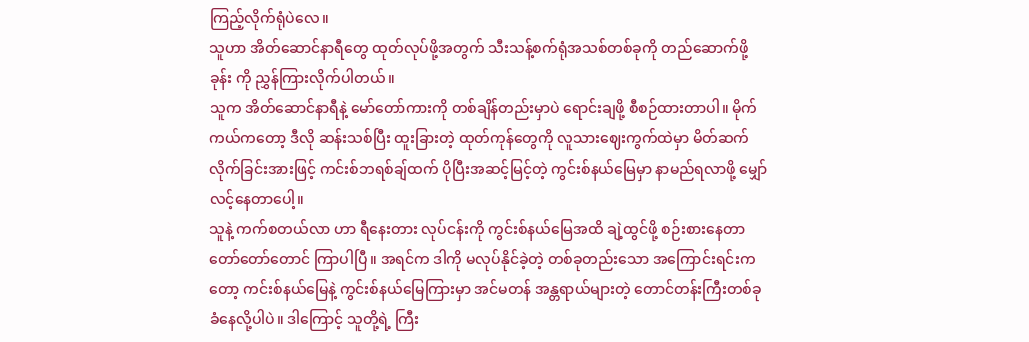ကြည့်လိုက်ရုံပဲလေ။
သူဟာ အိတ်ဆောင်နာရီတွေ ထုတ်လုပ်ဖို့အတွက် သီးသန့်စက်ရုံအသစ်တစ်ခုကို တည်ဆောက်ဖို့ ခုန်း ကို ညွှန်ကြားလိုက်ပါတယ်။
သူက အိတ်ဆောင်နာရီနဲ့ မော်တော်ကားကို တစ်ချိန်တည်းမှာပဲ ရောင်းချဖို့ စီစဉ်ထားတာပါ။ မိုက်ကယ်ကတော့ ဒီလို ဆန်းသစ်ပြီး ထူးခြားတဲ့ ထုတ်ကုန်တွေကို လူသားဈေးကွက်ထဲမှာ မိတ်ဆက်လိုက်ခြင်းအားဖြင့် ကင်းစ်ဘရစ်ချ်ထက် ပိုပြီးအဆင့်မြင့်တဲ့ ကွင်းစ်နယ်မြေမှာ နာမည်ရလာဖို့ မျှော်လင့်နေတာပေါ့။
သူနဲ့ ကက်စတယ်လာ ဟာ ရီနေးတား လုပ်ငန်းကို ကွင်းစ်နယ်မြေအထိ ချဲ့ထွင်ဖို့ စဉ်းစားနေတာ တော်တော်တောင် ကြာပါပြီ။ အရင်က ဒါကို မလုပ်နိုင်ခဲ့တဲ့ တစ်ခုတည်းသော အကြောင်းရင်းကတော့ ကင်းစ်နယ်မြေနဲ့ ကွင်းစ်နယ်မြေကြားမှာ အင်မတန် အန္တရာယ်များတဲ့ တောင်တန်းကြီးတစ်ခု ခံနေလို့ပါပဲ။ ဒါကြောင့် သူတို့ရဲ့ ကြီး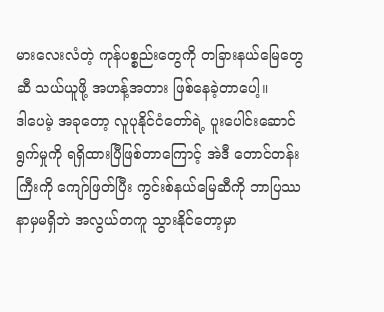မားလေးလံတဲ့ ကုန်ပစ္စည်းတွေကို တခြားနယ်မြေတွေဆီ သယ်ယူဖို့ အဟန့်အတား ဖြစ်နေခဲ့တာပေါ့။
ဒါပေမဲ့ အခုတော့ လူပုနိုင်ငံတော်ရဲ့ ပူးပေါင်းဆောင်ရွက်မှုကို ရရှိထားပြီဖြစ်တာကြောင့် အဲဒီ တောင်တန်းကြီးကို ကျော်ဖြတ်ပြီး ကွင်းစ်နယ်မြေဆီကို ဘာပြဿနာမှမရှိဘဲ အလွယ်တကူ သွားနိုင်တော့မှာ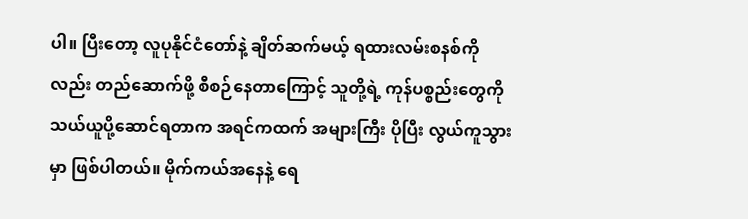ပါ။ ပြီးတော့ လူပုနိုင်ငံတော်နဲ့ ချိတ်ဆက်မယ့် ရထားလမ်းစနစ်ကိုလည်း တည်ဆောက်ဖို့ စီစဉ်နေတာကြောင့် သူတို့ရဲ့ ကုန်ပစ္စည်းတွေကို သယ်ယူပို့ဆောင်ရတာက အရင်ကထက် အများကြီး ပိုပြီး လွယ်ကူသွားမှာ ဖြစ်ပါတယ်။ မိုက်ကယ်အနေနဲ့ ရေ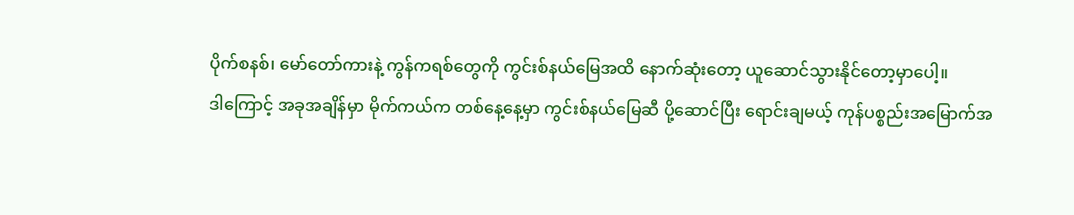ပိုက်စနစ်၊ မော်တော်ကားနဲ့ ကွန်ကရစ်တွေကို ကွင်းစ်နယ်မြေအထိ နောက်ဆုံးတော့ ယူဆောင်သွားနိုင်တော့မှာပေါ့။
ဒါကြောင့် အခုအချိန်မှာ မိုက်ကယ်က တစ်နေ့နေ့မှာ ကွင်းစ်နယ်မြေဆီ ပို့ဆောင်ပြီး ရောင်းချမယ့် ကုန်ပစ္စည်းအမြောက်အ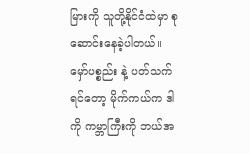မြားကို သူတို့နိုင်ငံထဲမှာ စုဆောင်းနေခဲ့ပါတယ်။
မှော်ပစ္စည်း နဲ့ ပတ်သက်ရင်တော့ မိုက်ကယ်က ဒါကို ကမ္ဘာကြီးကို ဘယ်အ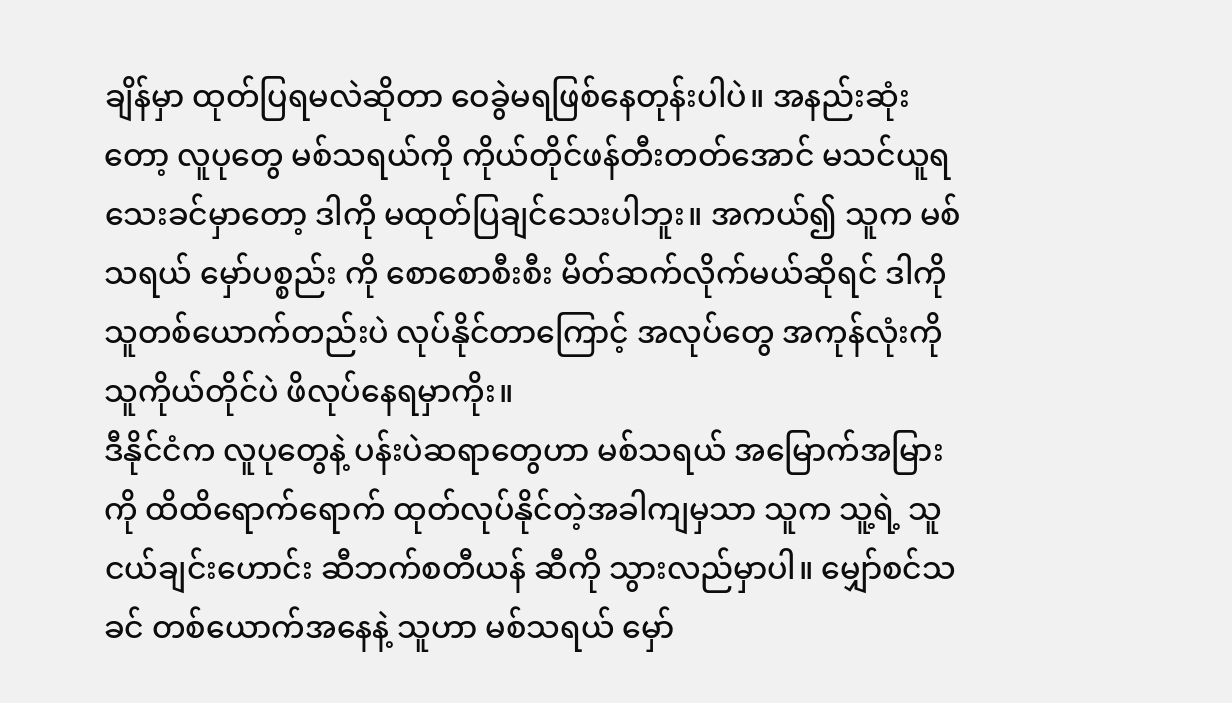ချိန်မှာ ထုတ်ပြရမလဲဆိုတာ ဝေခွဲမရဖြစ်နေတုန်းပါပဲ။ အနည်းဆုံးတော့ လူပုတွေ မစ်သရယ်ကို ကိုယ်တိုင်ဖန်တီးတတ်အောင် မသင်ယူရသေးခင်မှာတော့ ဒါကို မထုတ်ပြချင်သေးပါဘူး။ အကယ်၍ သူက မစ်သရယ် မှော်ပစ္စည်း ကို စောစောစီးစီး မိတ်ဆက်လိုက်မယ်ဆိုရင် ဒါကို သူတစ်ယောက်တည်းပဲ လုပ်နိုင်တာကြောင့် အလုပ်တွေ အကုန်လုံးကို သူကိုယ်တိုင်ပဲ ဖိလုပ်နေရမှာကိုး။
ဒီနိုင်ငံက လူပုတွေနဲ့ ပန်းပဲဆရာတွေဟာ မစ်သရယ် အမြောက်အမြားကို ထိထိရောက်ရောက် ထုတ်လုပ်နိုင်တဲ့အခါကျမှသာ သူက သူ့ရဲ့ သူငယ်ချင်းဟောင်း ဆီဘက်စတီယန် ဆီကို သွားလည်မှာပါ။ မျှော်စင်သခင် တစ်ယောက်အနေနဲ့ သူဟာ မစ်သရယ် မှော်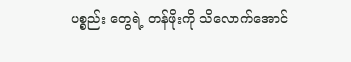ပစ္စည်း တွေရဲ့ တန်ဖိုးကို သိလောက်အောင်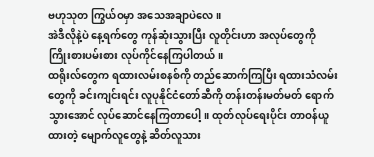ဗဟုသုတ ကြွယ်ဝမှာ အသေအချာပဲလေ။
အဲဒီလိုနဲ့ပဲ နေ့ရက်တွေ ကုန်ဆုံးသွားပြီး လူတိုင်းဟာ အလုပ်တွေကို ကြိုးစားပမ်းစား လုပ်ကိုင်နေကြပါတယ်။
ထရိုးလ်တွေက ရထားလမ်းစနစ်ကို တည်ဆောက်ကြပြီး ရထားသံလမ်းတွေကို ခင်းကျင်းရင်း လူပုနိုင်ငံတော်ဆီကို တန်းတန်းမတ်မတ် ရောက်သွားအောင် လုပ်ဆောင်နေကြတာပေါ့။ ထုတ်လုပ်ရေးပိုင်း တာဝန်ယူထားတဲ့ မျောက်လူတွေနဲ့ ဆိတ်လူသား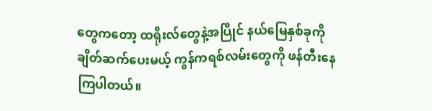တွေကတော့ ထရိုးလ်တွေနဲ့အပြိုင် နယ်မြေနှစ်ခုကို ချိတ်ဆက်ပေးမယ့် ကွန်ကရစ်လမ်းတွေကို ဖန်တီးနေကြပါတယ်။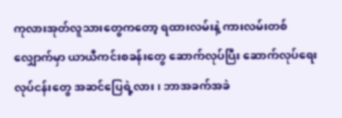ကုလားအုတ်လူသားတွေကတော့ ရထားလမ်းနဲ့ ကားလမ်းတစ်လျှောက်မှာ ယာယီကင်းစခန်းတွေ ဆောက်လုပ်ပြီး ဆောက်လုပ်ရေးလုပ်ငန်းတွေ အဆင်ပြေရဲ့လား၊ ဘာအခက်အခဲ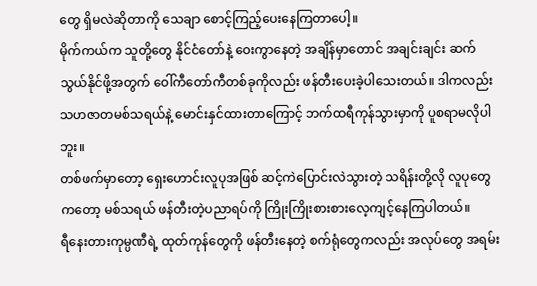တွေ ရှိမလဲဆိုတာကို သေချာ စောင့်ကြည့်ပေးနေကြတာပေါ့။
မိုက်ကယ်က သူတို့တွေ နိုင်ငံတော်နဲ့ ဝေးကွာနေတဲ့ အချိန်မှာတောင် အချင်းချင်း ဆက်သွယ်နိုင်ဖို့အတွက် ဝေါ်ကီတော်ကီတစ်ခုကိုလည်း ဖန်တီးပေးခဲ့ပါသေးတယ်။ ဒါကလည်း သဟဇာတမစ်သရယ်နဲ့ မောင်းနှင်ထားတာကြောင့် ဘက်ထရီကုန်သွားမှာကို ပူစရာမလိုပါဘူး။
တစ်ဖက်မှာတော့ ရှေးဟောင်းလူပုအဖြစ် ဆင့်ကဲပြောင်းလဲသွားတဲ့ သရိန်းတို့လို လူပုတွေကတော့ မစ်သရယ် ဖန်တီးတဲ့ပညာရပ်ကို ကြိုးကြိုးစားစားလေ့ကျင့်နေကြပါတယ်။
ရီနေးတားကုမ္ပဏီရဲ့ ထုတ်ကုန်တွေကို ဖန်တီးနေတဲ့ စက်ရုံတွေကလည်း အလုပ်တွေ အရမ်း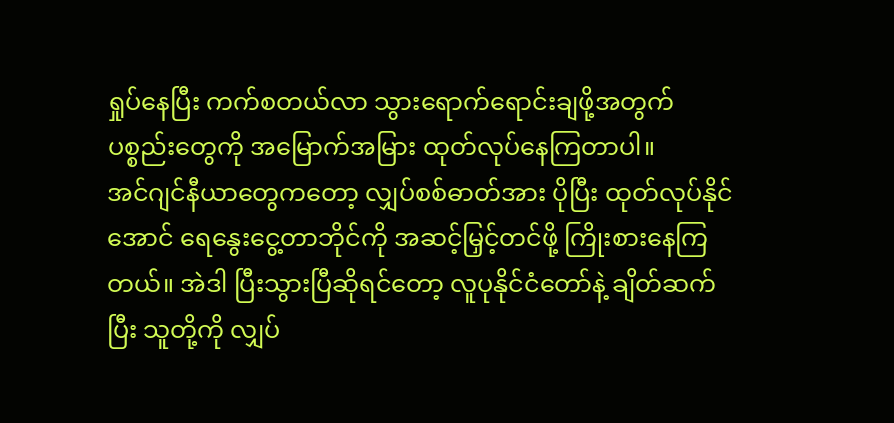ရှုပ်နေပြီး ကက်စတယ်လာ သွားရောက်ရောင်းချဖို့အတွက် ပစ္စည်းတွေကို အမြောက်အမြား ထုတ်လုပ်နေကြတာပါ။
အင်ဂျင်နီယာတွေကတော့ လျှပ်စစ်ဓာတ်အား ပိုပြီး ထုတ်လုပ်နိုင်အောင် ရေနွေးငွေ့တာဘိုင်ကို အဆင့်မြှင့်တင်ဖို့ ကြိုးစားနေကြတယ်။ အဲဒါ ပြီးသွားပြီဆိုရင်တော့ လူပုနိုင်ငံတော်နဲ့ ချိတ်ဆက်ပြီး သူတို့ကို လျှပ်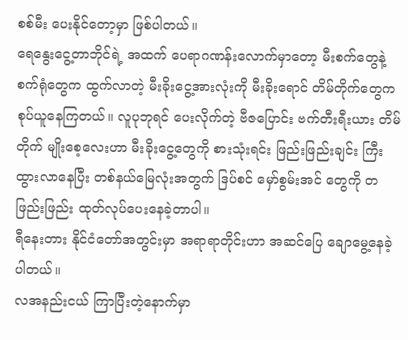စစ်မီး ပေးနိုင်တော့မှာ ဖြစ်ပါတယ်။
ရေနွေးငွေ့တာဘိုင်ရဲ့ အထက် ပေရာဂဏန်းလောက်မှာတော့ မီးစက်တွေနဲ့ စက်ရုံတွေက ထွက်လာတဲ့ မီးခိုးငွေ့အားလုံးကို မီးခိုးရောင် တိမ်တိုက်တွေက စုပ်ယူနေကြတယ်။ လူပုဘုရင် ပေးလိုက်တဲ့ ဗီဇပြောင်း ဗက်တီးရီးယား တိမ်တိုက် မျိုးစေ့လေးဟာ မီးခိုးငွေ့တွေကို စားသုံးရင်း ဖြည်းဖြည်းချင်း ကြီးထွားလာနေပြီး တစ်နယ်မြေလုံးအတွက် ဒြပ်စင် မှော်စွမ်းအင် တွေကို တဖြည်းဖြည်း ထုတ်လုပ်ပေးနေခဲ့တာပါ။
ရီနေးတား နိုင်ငံတော်အတွင်းမှာ အရာရာတိုင်းဟာ အဆင်ပြေ ချောမွေ့နေခဲ့ပါတယ်။
လအနည်းငယ် ကြာပြီးတဲ့နောက်မှာ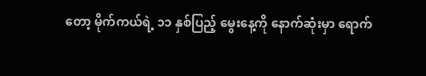တော့ မိုက်ကယ်ရဲ့ ၁၁ နှစ်ပြည့် မွေးနေ့ကို နောက်ဆုံးမှာ ရောက်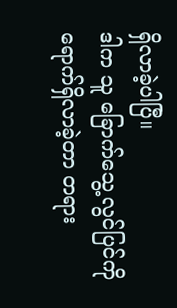ရှိလာခဲ့ပါပြီ။
ဒါက သူ ခြောက်သွေ့လွင်ပြင်ကို ရောက်ရှိလာခဲ့တာ တရား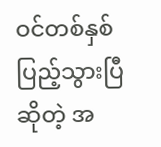ဝင်တစ်နှစ်ပြည့်သွားပြီဆိုတဲ့ အ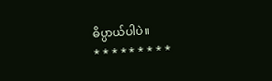ဓိပ္ပာယ်ပါပဲ။
* * * * * * * * *